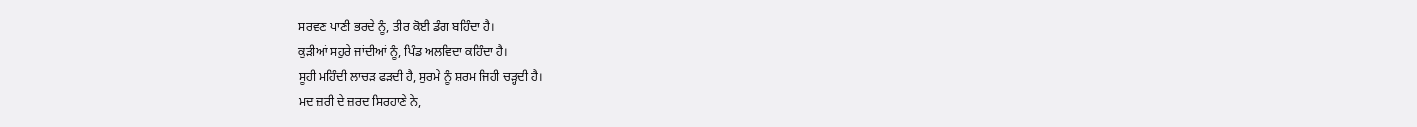ਸਰਵਣ ਪਾਣੀ ਭਰਦੇ ਨੂੰ, ਤੀਰ ਕੋਈ ਡੰਗ ਬਹਿੰਦਾ ਹੈ।
ਕੁੜੀਆਂ ਸਹੁਰੇ ਜਾਂਦੀਆਂ ਨੂੰ, ਪਿੰਡ ਅਲਵਿਦਾ ਕਹਿੰਦਾ ਹੈ।
ਸੂਹੀ ਮਹਿੰਦੀ ਲਾਚੜ ਫੜਦੀ ਹੈ, ਸੁਰਮੇ ਨੂੰ ਸ਼ਰਮ ਜਿਹੀ ਚੜ੍ਹਦੀ ਹੈ।
ਮਦ ਜ਼ਰੀ ਦੇ ਜ਼ਰਦ ਸਿਰਹਾਣੇ ਨੇ,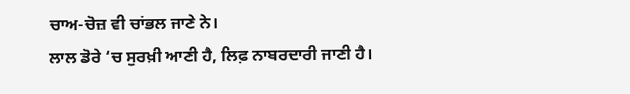ਚਾਅ-ਚੋਜ਼ ਵੀ ਚਾਂਭਲ ਜਾਣੇ ਨੇ।
ਲਾਲ ਡੋਰੇ ‘ਚ ਸੁਰਖ਼ੀ ਆਣੀ ਹੈ, ਲਿਫ਼ ਨਾਬਰਦਾਰੀ ਜਾਣੀ ਹੈ।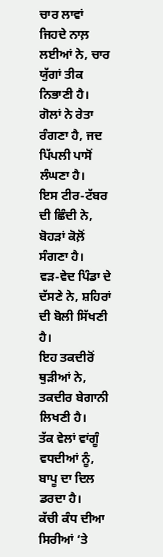ਚਾਰ ਲਾਵਾਂ ਜਿਹਦੇ ਨਾਲ਼ ਲਈਆਂ ਨੇ, ਚਾਰ ਯੁੱਗਾਂ ਤੀਕ ਨਿਭਾਣੀ ਹੈ।
ਗੋਲਾਂ ਨੇ ਰੇਤਾ ਰੰਗਣਾ ਹੈ, ਜਦ ਪਿੱਪਲੀ ਪਾਸੋਂ ਲੰਘਣਾ ਹੈ।
ਇਸ ਟੀਰ-ਟੱਬਰ ਦੀ ਛਿੰਦੀ ਨੇ, ਬੋਹੜਾਂ ਕੋਲ਼ੋਂ ਸੰਗਣਾ ਹੈ।
ਵੜ-ਵੇਦ ਪਿੰਡਾ ਦੇ ਦੱਸਣੇ ਨੇ, ਸ਼ਹਿਰਾਂ ਦੀ ਬੋਲੀ ਸਿੱਖਣੀ ਹੈ।
ਇਹ ਤਕਦੀਰੋਂ ਥੁੜੀਆਂ ਨੇ, ਤਕਦੀਰ ਬੇਗਾਨੀ ਲਿਖਣੀ ਹੈ।
ਤੱਕ ਵੇਲਾਂ ਵਾਂਗੂੰ ਵਧਦੀਆਂ ਨੂੰ, ਬਾਪੂ ਦਾ ਦਿਲ ਡਰਦਾ ਹੈ।
ਕੱਚੀ ਕੰਧ ਦੀਆ ਸਿਰੀਆਂ ‘ਤੇ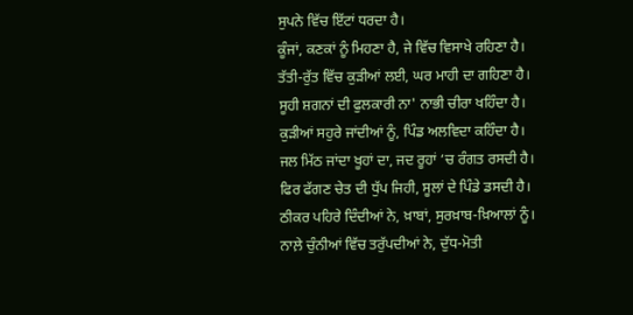ਸੁਪਨੇ ਵਿੱਚ ਇੱਟਾਂ ਧਰਦਾ ਹੈ।
ਕੂੰਜਾਂ, ਕਣਕਾਂ ਨੂੰ ਮਿਹਣਾ ਹੈ, ਜੇ ਵਿੱਚ ਵਿਸਾਖੇ ਰਹਿਣਾ ਹੈ।
ਤੱਤੀ-ਰੁੱਤ ਵਿੱਚ ਕੁੜੀਆਂ ਲਈ, ਘਰ ਮਾਹੀ ਦਾ ਗਹਿਣਾ ਹੈ।
ਸੂਹੀ ਸ਼ਗਨਾਂ ਦੀ ਫੁਲਕਾਰੀ ਨਾ' ਨਾਭੀ ਚੀਰਾ ਖਹਿੰਦਾ ਹੈ।
ਕੁੜੀਆਂ ਸਹੁਰੇ ਜਾਂਦੀਆਂ ਨੂੰ, ਪਿੰਡ ਅਲਵਿਦਾ ਕਹਿੰਦਾ ਹੈ।
ਜਲ ਮਿੱਠ ਜਾਂਦਾ ਖੂਹਾਂ ਦਾ, ਜਦ ਰੂਹਾਂ ‘ਚ ਰੰਗਤ ਰਸਦੀ ਹੈ।
ਫਿਰ ਫੱਗਣ ਚੇਤ ਦੀ ਧੁੱਪ ਜਿਹੀ, ਸੂਲਾਂ ਦੇ ਪਿੰਡੇ ਡਸਦੀ ਹੈ।
ਠੀਕਰ ਪਹਿਰੇ ਦਿੰਦੀਆਂ ਨੇ, ਖ਼ਾਬਾਂ, ਸੁਰਖ਼ਾਬ-ਖ਼ਿਆਲਾਂ ਨੂੰ।
ਨਾਲ਼ੇ ਚੁੰਨੀਆਂ ਵਿੱਚ ਤਰੁੱਪਦੀਆਂ ਨੇ, ਦੁੱਧ-ਮੋਤੀ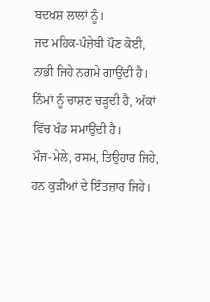ਬਦਖਸ਼ ਲਾਲਾਂ ਨੂੰ।
ਜਦ ਮਹਿਕ-ਪੰਜ਼ੇਬੀ ਪੌਣ ਕੋਈ, ਨਾਭੀ ਜਿਹੇ ਨਗਮੇ ਗਾਉਂਦੀ ਹੈ।
ਨਿੰਮਾਂ ਨੂੰ ਚਾਸ਼ਣ ਚੜ੍ਹਦੀ ਹੈ, ਅੱਕਾਂ ਵਿੱਚ ਖੰਡ ਸਮਾਉਂਦੀ ਹੈ।
ਮੌਜ-ਮੇਲੇ, ਰਸਮ, ਤਿਉਹਾਰ ਜਿਹੇ, ਹਨ ਕੁੜੀਆਂ ਦੇ ਇੰਤਜ਼ਾਰ ਜਿਹੇ।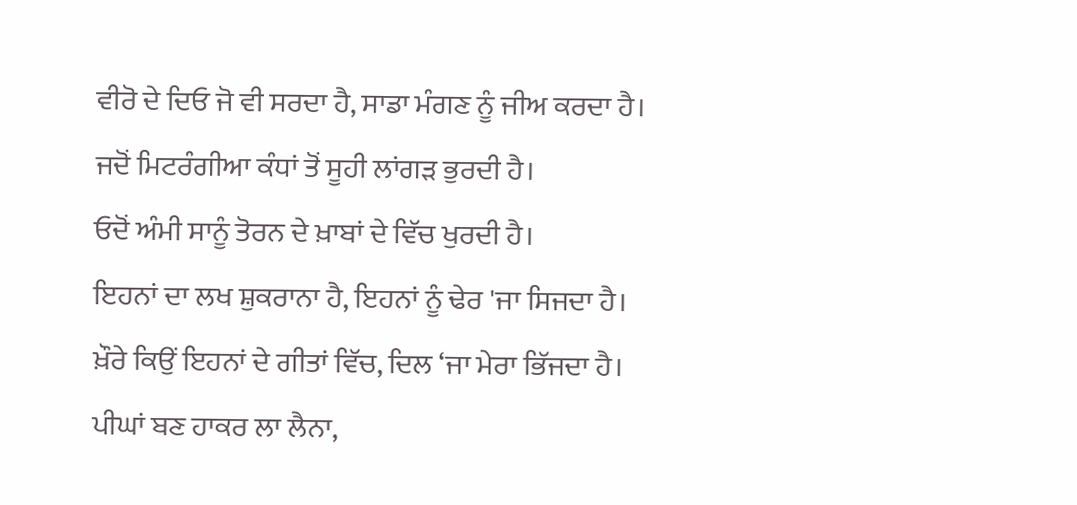ਵੀਰੋ ਦੇ ਦਿਓ ਜੋ ਵੀ ਸਰਦਾ ਹੈ, ਸਾਡਾ ਮੰਗਣ ਨੂੰ ਜੀਅ ਕਰਦਾ ਹੈ।
ਜਦੋਂ ਮਿਟਰੰਗੀਆ ਕੰਧਾਂ ਤੋਂ ਸੂਹੀ ਲਾਂਗੜ ਭੁਰਦੀ ਹੈ।
ਓਦੋਂ ਅੰਮੀ ਸਾਨੂੰ ਤੋਰਨ ਦੇ ਖ਼ਾਬਾਂ ਦੇ ਵਿੱਚ ਖੁਰਦੀ ਹੈ।
ਇਹਨਾਂ ਦਾ ਲਖ ਸ਼ੁਕਰਾਨਾ ਹੈ, ਇਹਨਾਂ ਨੂੰ ਢੇਰ 'ਜਾ ਸਿਜਦਾ ਹੈ।
ਖ਼ੌਰੇ ਕਿਉਂ ਇਹਨਾਂ ਦੇ ਗੀਤਾਂ ਵਿੱਚ, ਦਿਲ ‘ਜਾ ਮੇਰਾ ਭਿੱਜਦਾ ਹੈ।
ਪੀਘਾਂ ਬਣ ਹਾਕਰ ਲਾ ਲੈਨਾ,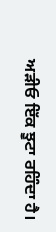ਅੜੀਓ ਇੱਕ ਝੂਟਾ ਰਹਿੰਦਾ ਹੈ।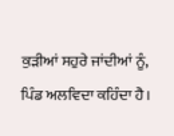ਕੁੜੀਆਂ ਸਹੁਰੇ ਜਾਂਦੀਆਂ ਨੂੰ, ਪਿੰਡ ਅਲਵਿਦਾ ਕਹਿੰਦਾ ਹੈ।